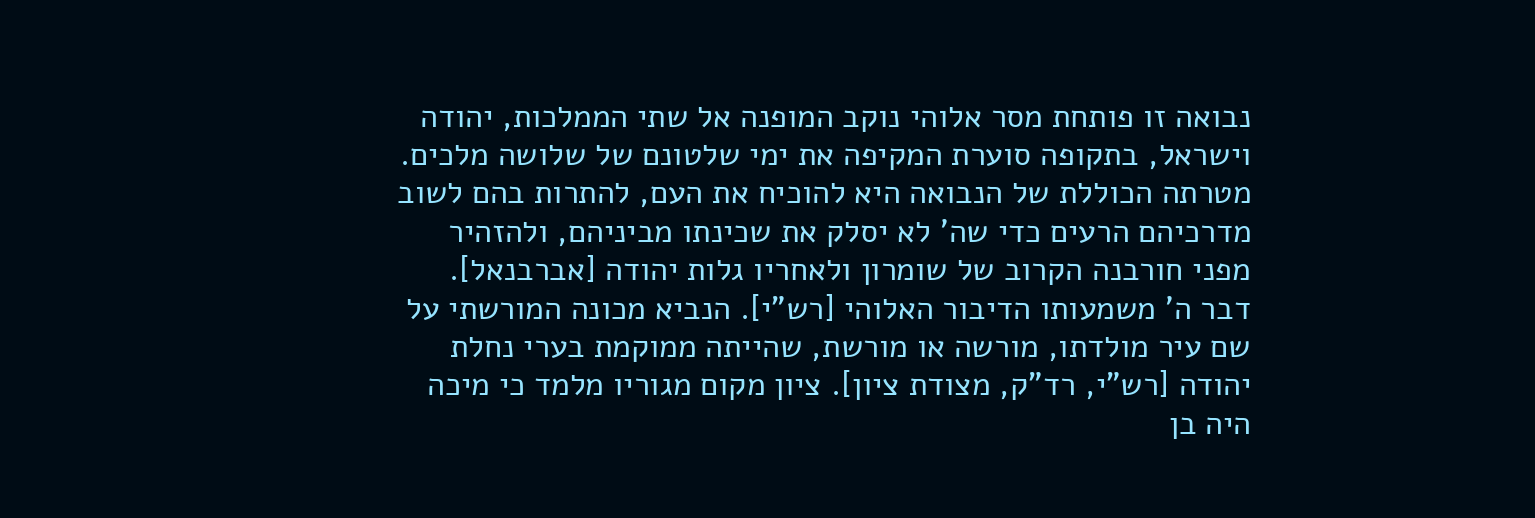נבואה זו פותחת מסר אלוהי נוקב המופנה אל שתי הממלכות, יהודה וישראל, בתקופה סוערת המקיפה את ימי שלטונם של שלושה מלכים. מטרתה הכוללת של הנבואה היא להוכיח את העם, להתרות בהם לשוב מדרכיהם הרעים כדי שה' לא יסלק את שכינתו מביניהם, ולהזהיר מפני חורבנה הקרוב של שומרון ולאחריו גלות יהודה [אברבנאל].
דבר ה' משמעותו הדיבור האלוהי [רש"י]. הנביא מכונה המורשתי על שם עיר מולדתו, מורשה או מורשת, שהייתה ממוקמת בערי נחלת יהודה [רש"י, רד"ק, מצודת ציון]. ציון מקום מגוריו מלמד כי מיכה היה בן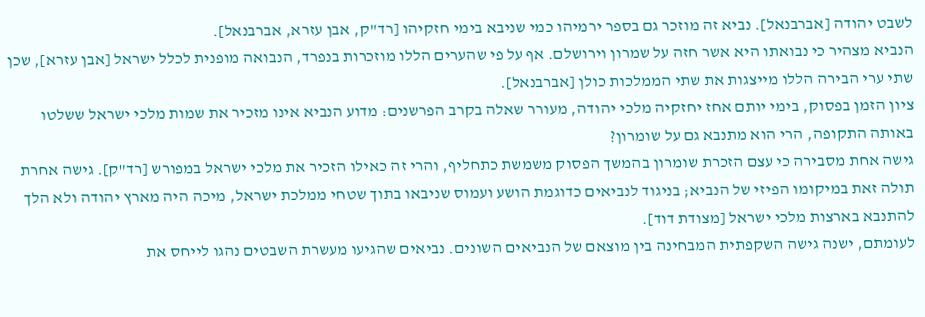לשבט יהודה [אברבנאל]. נביא זה מוזכר גם בספר ירמיהו כמי שניבא בימי חזקיהו [רד"ק, אבן עזרא, אברבנאל].
הנביא מצהיר כי נבואתו היא אשר חזה על שמרון וירושלם. אף על פי שהערים הללו מוזכרות בנפרד, הנבואה מופנית לכלל ישראל [אבן עזרא], שכן שתי ערי הבירה הללו מייצגות את שתי הממלכות כולן [אברבנאל].
ציון הזמן בפסוק, בימי יותם אחז יחזקיה מלכי יהודה, מעורר שאלה בקרב הפרשנים: מדוע הנביא אינו מזכיר את שמות מלכי ישראל ששלטו באותה התקופה, הרי הוא מתנבא גם על שומרון?
גישה אחת מסבירה כי עצם הזכרת שומרון בהמשך הפסוק משמשת כתחליף, והרי זה כאילו הזכיר את מלכי ישראל במפורש [רד"ק]. גישה אחרת תולה זאת במיקומו הפיזי של הנביא; בניגוד לנביאים כדוגמת הושע ועמוס שניבאו בתוך שטחי ממלכת ישראל, מיכה היה מארץ יהודה ולא הלך להתנבא בארצות מלכי ישראל [מצודת דוד].
לעומתם, ישנה גישה השקפתית המבחינה בין מוצאם של הנביאים השונים. נביאים שהגיעו מעשרת השבטים נהגו לייחס את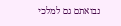נבואתם גם למלכי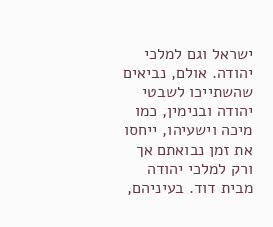ישראל וגם למלכי יהודה. אולם, נביאים שהשתייכו לשבטי יהודה ובנימין, כמו מיכה וישעיהו, ייחסו את זמן נבואתם אך ורק למלכי יהודה מבית דוד. בעיניהם,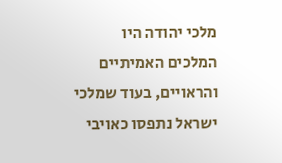מלכי יהודה היו המלכים האמיתיים והראויים, בעוד שמלכי ישראל נתפסו כאויבי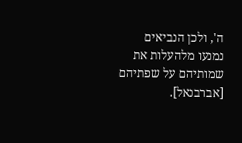ה', ולכן הנביאים נמנעו מלהעלות את שמותיהם על שפתיהם [אברבנאל].